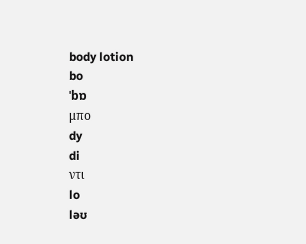body lotion
bo
ˈbɒ
μπο
dy
di
ντι
lo
ləʊ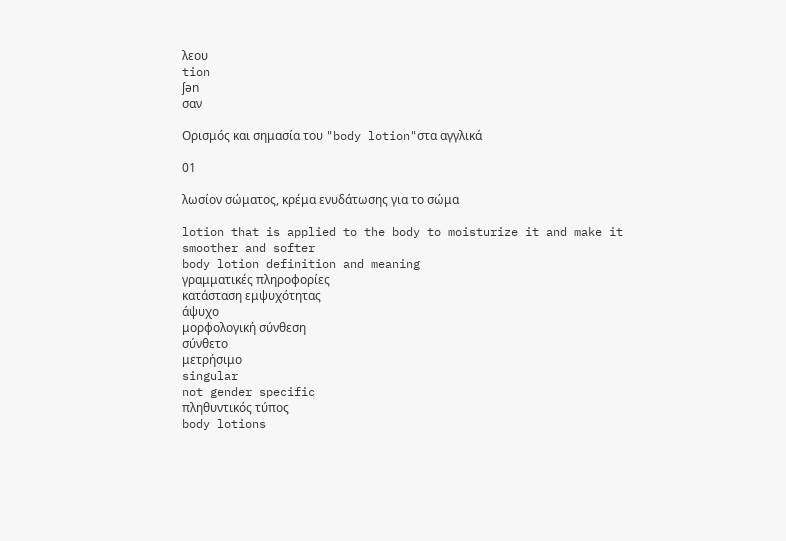λεου
tion
ʃən
σαν

Ορισμός και σημασία του "body lotion"στα αγγλικά

01

λωσίον σώματος, κρέμα ενυδάτωσης για το σώμα

lotion that is applied to the body to moisturize it and make it smoother and softer
body lotion definition and meaning
γραμματικές πληροφορίες
κατάσταση εμψυχότητας
άψυχο
μορφολογική σύνθεση
σύνθετο
μετρήσιμο
singular
not gender specific
πληθυντικός τύπος
body lotions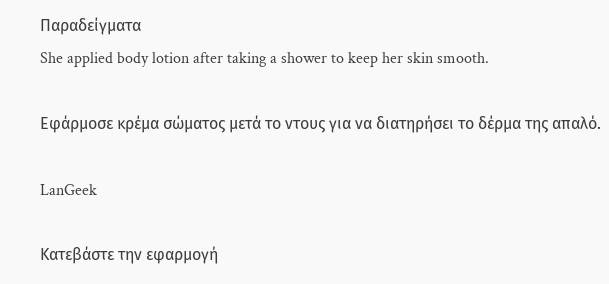Παραδείγματα
She applied body lotion after taking a shower to keep her skin smooth.

Εφάρμοσε κρέμα σώματος μετά το ντους για να διατηρήσει το δέρμα της απαλό.

LanGeek

Κατεβάστε την εφαρμογή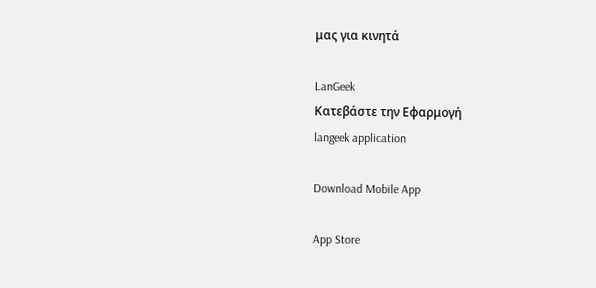μας για κινητά

LanGeek
Κατεβάστε την Εφαρμογή
langeek application

Download Mobile App

App Store